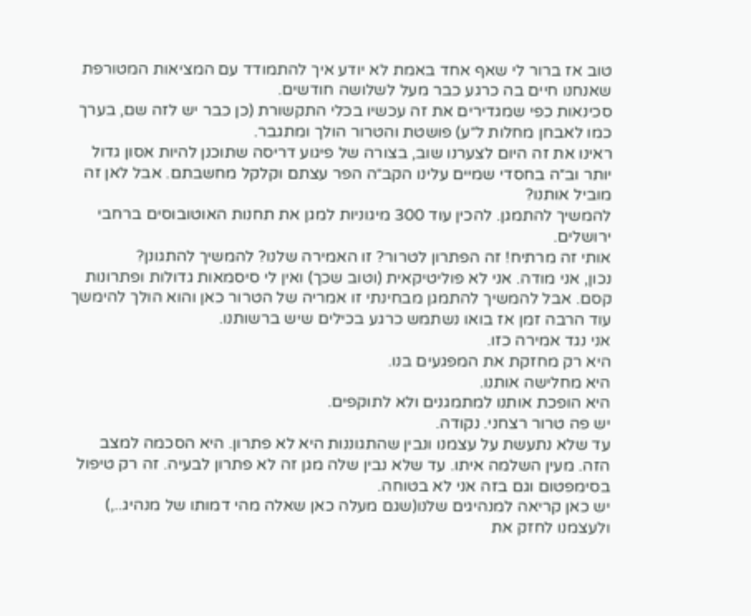טוב אז ברור לי שאף אחד באמת לא יודע איך להתמודד עם המציאות המטורפת שאנחנו חיים בה כרגע כבר מעל לשלושה חודשים.
סכינאות כפי שמגדירים את זה עכשיו בכלי התקשורת (כן כבר יש לזה שם, בערך כמו לאבחן מחלות ל״ע) פושטת והטרור הולך ומתגבר.
ראינו את זה היום לצערנו שוב, בצורה של פיגוע דריסה שתוכנן להיות אסון גדול יותר וב״ה בחסדי שמיים עלינו הקב״ה הפר עצתם וקלקל מחשבתם. אבל לאן זה מוביל אותנו?
להמשיך להתמגן. להכין עוד 300 מיגוניות למגן את תחנות האוטובוסים ברחבי ירושלים.
אותי זה מרתיח! זה הפתרון לטרור? זו האמירה שלנו? להמשיך להתגונן?
נכון, אני מודה. אני לא פוליטיקאית (וטוב שכך) ואין לי סיסמאות גדולות ופתרונות קסם. אבל להמשיך להתמגן מבחינתי זו אמריה של הטרור כאן והוא הולך להימשך עוד הרבה זמן אז בואו נשתמש כרגע בכילים שיש ברשותנו.
אני נגד אמירה כזו.
היא רק מחזקת את המפגעים בנו.
היא מחלישה אותנו.
היא הופכת אותנו למתמגנים ולא לתוקפים.
יש פה טרור רצחני. נקודה.
עד שלא נתעשת על עצמנו ונבין שהתגוננות היא לא פתרון. היא הסכמה למצב הזה. מעין השלמה איתו. עד שלא נבין שלה מגן זה לא פתרון לבעיה. זה רק טיפול בסימפטום וגם בזה אני לא בטוחה.
יש כאן קריאה למנהיגים שלנו(שגם מעלה כאן שאלה מהי דמותו של מנהיג..,) ולעצמנו לחזק את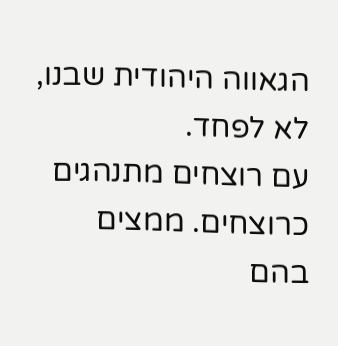הגאווה היהודית שבנו, לא לפחד.
עם רוצחים מתנהגים כרוצחים. ממצים בהם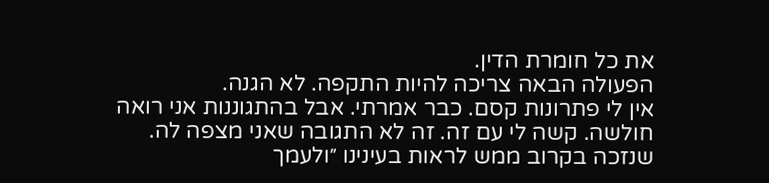את כל חומרת הדין.
הפעולה הבאה צריכה להיות התקפה. לא הגנה.
אין לי פתרונות קסם. כבר אמרתי. אבל בהתגוננות אני רואה חולשה. קשה לי עם זה. זה לא התגובה שאני מצפה לה.
שנזכה בקרוב ממש לראות בעינינו ״ולעמך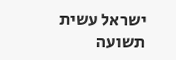ישראל עשית תשועה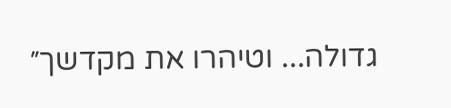גדולה... וטיהרו את מקדשך״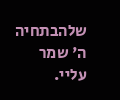שלהבתחיה
ה' שמר עליי.